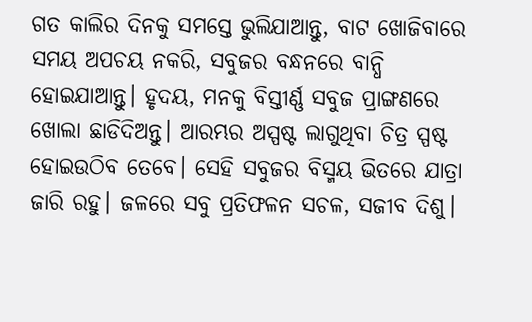ଗତ କାଲିର ଦିନକୁ ସମସ୍ତେ ଭୁଲିଯାଆନ୍ତୁ, ବାଟ ଖୋଜିବାରେ ସମୟ ଅପଚୟ ନକରି, ସବୁଜର ବନ୍ଧନରେ ବାନ୍ଧି ହୋଇଯାଆନ୍ତୁ। ହୃଦୟ, ମନକୁ ବିସ୍ତୀର୍ଣ୍ଣ ସବୁଜ ପ୍ରାଙ୍ଗଣରେ ଖୋଲା ଛାଡିଦିଅନ୍ତୁ। ଆରମ୍ଭର ଅସ୍ପଷ୍ଟ ଲାଗୁଥିବା ଚିତ୍ର ସ୍ପଷ୍ଟ ହୋଇଉଠିବ ତେବେ। ସେହି ସବୁଜର ବିସ୍ମୟ ଭିତରେ ଯାତ୍ରା ଜାରି ରହୁ। ଜଳରେ ସବୁ ପ୍ରତିଫଳନ ସଚଳ, ସଜୀବ ଦିଶୁ।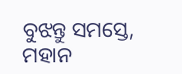ବୁଝନ୍ତୁ ସମସ୍ତେ, ମହାନ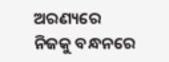ଅରଣ୍ୟରେ ନିଜକୁ ବନ୍ଧନରେ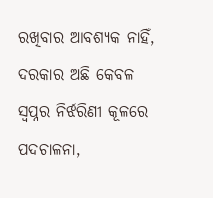ରଖିବାର ଆବଶ୍ୟକ ନାହିଁ, ଦରକାର ଅଛି କେବଳ ସ୍ୱପ୍ନର ନିର୍ଝରିଣୀ କୂଳରେ ପଦଚାଳନା,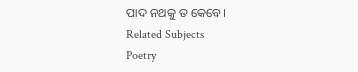ପାଦ ନଥକୁ ତ କେବେ।
Related Subjects
Poetry